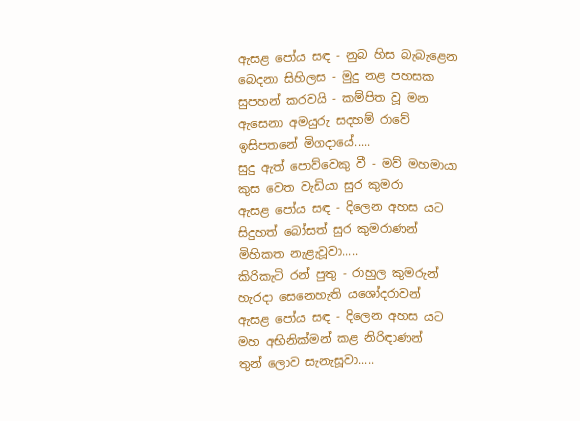ඇසළ පෝය සඳ - නුබ හිස බැබැළෙන
බෙදනා සිහිලස - මුදු නළ පහසක
සුපහන් කරවයි - කම්පිත වූ මන
ඇසෙනා අමයුරු සදහම් රාවේ
ඉසිපතනේ මිගදායේ.....
සුදු ඇත් පොව්වෙකු වී - මව් මහමායා
කුස වෙත වැඩියා සුර කුමරා
ඇසළ පෝය සඳ - දිලෙන අහස යට
සිදුහත් බෝසත් සුර කුමරාණන්
මිහිකත නැළැවූවා.....
කිරිකැටි රන් පුතු - රාහුල කුමරුන්
හැරදා සෙනෙහැති යශෝදරාවන්
ඇසළ පෝය සඳ - දිලෙන අහස යට
මහ අභිනික්මන් කළ නිරිඳාණන්
තුන් ලොව සැනැසූවා.....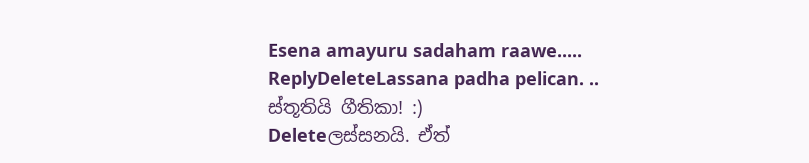Esena amayuru sadaham raawe.....
ReplyDeleteLassana padha pelican. ..
ස්තූතියි ගීතිකා! :)
Deleteලස්සනයි. ඒත්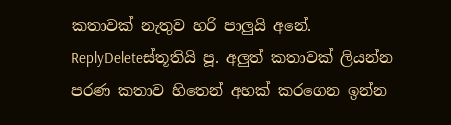කතාවක් නැතුව හරි පාලුයි අනේ.
ReplyDeleteස්තූතියි පූ. අලුත් කතාවක් ලියන්න පරණ කතාව හිතෙන් අහක් කරගෙන ඉන්න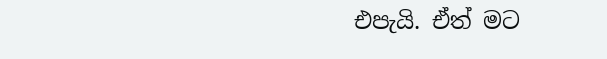එපැයි. ඒත් මට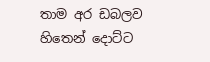තාම අර ඩබලව හිතෙන් දොට්ට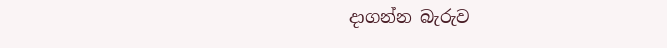දාගන්න බැරුව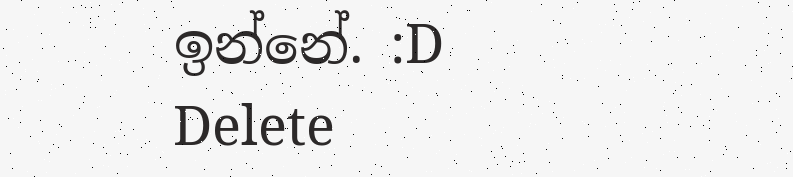ඉන්නේ. :D
Delete